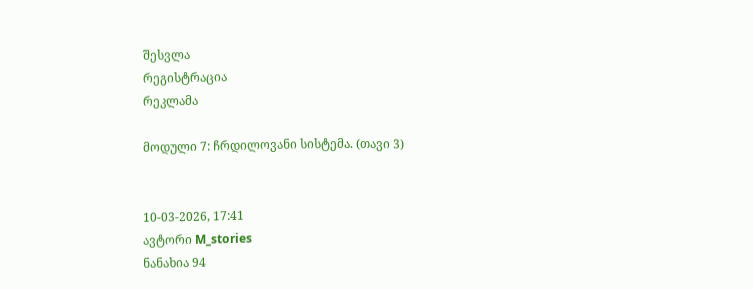შესვლა
რეგისტრაცია
რეკლამა

მოდული 7: ჩრდილოვანი სისტემა. (თავი 3)


10-03-2026, 17:41
ავტორი M_stories
ნანახია 94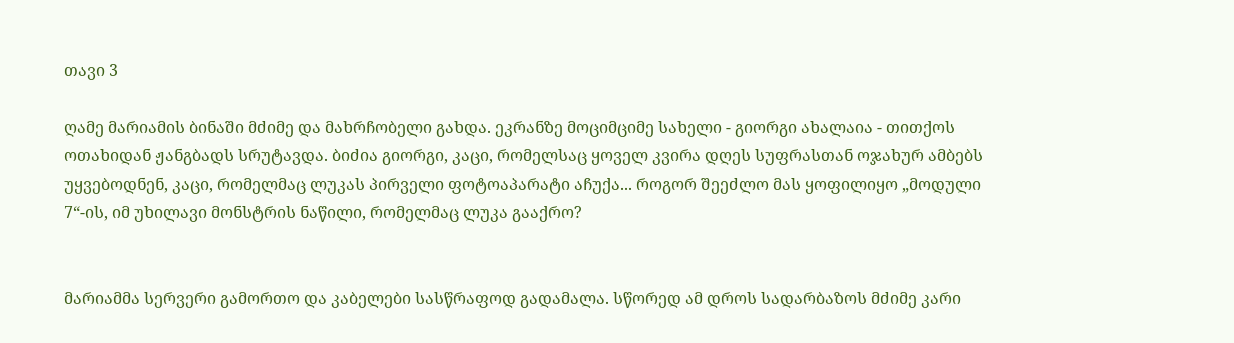თავი 3

ღამე მარიამის ბინაში მძიმე და მახრჩობელი გახდა. ეკრანზე მოციმციმე სახელი - გიორგი ახალაია - თითქოს ოთახიდან ჟანგბადს სრუტავდა. ბიძია გიორგი, კაცი, რომელსაც ყოველ კვირა დღეს სუფრასთან ოჯახურ ამბებს უყვებოდნენ, კაცი, რომელმაც ლუკას პირველი ფოტოაპარატი აჩუქა... როგორ შეეძლო მას ყოფილიყო „მოდული 7“-ის, იმ უხილავი მონსტრის ნაწილი, რომელმაც ლუკა გააქრო?


მარიამმა სერვერი გამორთო და კაბელები სასწრაფოდ გადამალა. სწორედ ამ დროს სადარბაზოს მძიმე კარი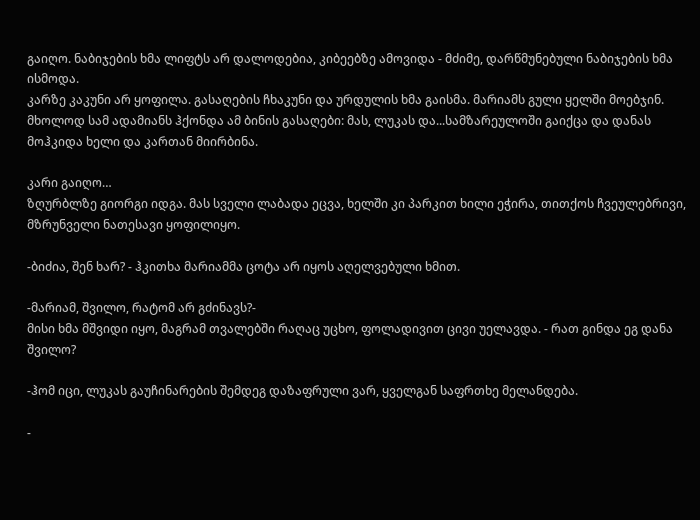გაიღო. ნაბიჯების ხმა ლიფტს არ დალოდებია, კიბეებზე ამოვიდა - მძიმე, დარწმუნებული ნაბიჯების ხმა ისმოდა.
კარზე კაკუნი არ ყოფილა. გასაღების ჩხაკუნი და ურდულის ხმა გაისმა. მარიამს გული ყელში მოებჯინ. მხოლოდ სამ ადამიანს ჰქონდა ამ ბინის გასაღები: მას, ლუკას და...სამზარეულოში გაიქცა და დანას მოჰკიდა ხელი და კართან მიირბინა.

კარი გაიღო…
ზღურბლზე გიორგი იდგა. მას სველი ლაბადა ეცვა, ხელში კი პარკით ხილი ეჭირა, თითქოს ჩვეულებრივი, მზრუნველი ნათესავი ყოფილიყო.

-ბიძია, შენ ხარ? - ჰკითხა მარიამმა ცოტა არ იყოს აღელვებული ხმით.

-მარიამ, შვილო, რატომ არ გძინავს?-
მისი ხმა მშვიდი იყო, მაგრამ თვალებში რაღაც უცხო, ფოლადივით ცივი უელავდა. - რათ გინდა ეგ დანა შვილო?

-ჰომ იცი, ლუკას გაუჩინარების შემდეგ დაზაფრული ვარ, ყველგან საფრთხე მელანდება.

-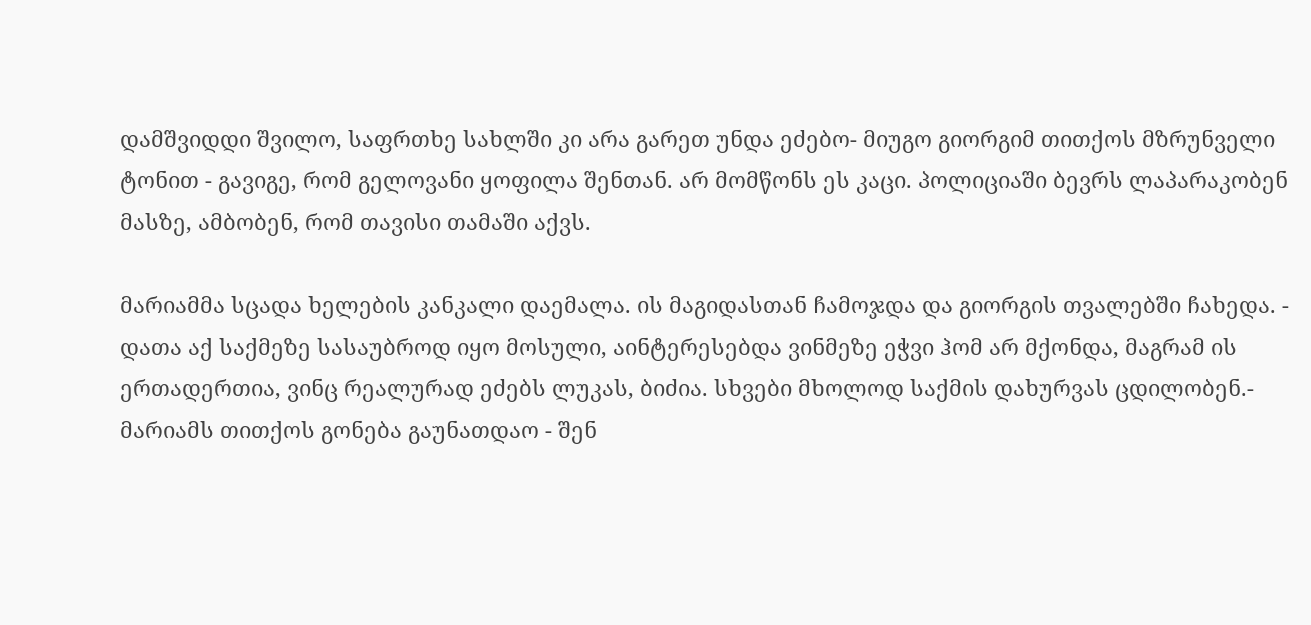დამშვიდდი შვილო, საფრთხე სახლში კი არა გარეთ უნდა ეძებო- მიუგო გიორგიმ თითქოს მზრუნველი ტონით - გავიგე, რომ გელოვანი ყოფილა შენთან. არ მომწონს ეს კაცი. პოლიციაში ბევრს ლაპარაკობენ მასზე, ამბობენ, რომ თავისი თამაში აქვს.

მარიამმა სცადა ხელების კანკალი დაემალა. ის მაგიდასთან ჩამოჯდა და გიორგის თვალებში ჩახედა. - დათა აქ საქმეზე სასაუბროდ იყო მოსული, აინტერესებდა ვინმეზე ეჭვი ჰომ არ მქონდა, მაგრამ ის ერთადერთია, ვინც რეალურად ეძებს ლუკას, ბიძია. სხვები მხოლოდ საქმის დახურვას ცდილობენ.- მარიამს თითქოს გონება გაუნათდაო - შენ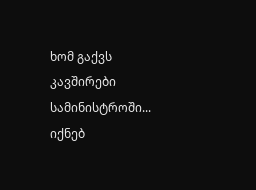ხომ გაქვს კავშირები სამინისტროში... იქნებ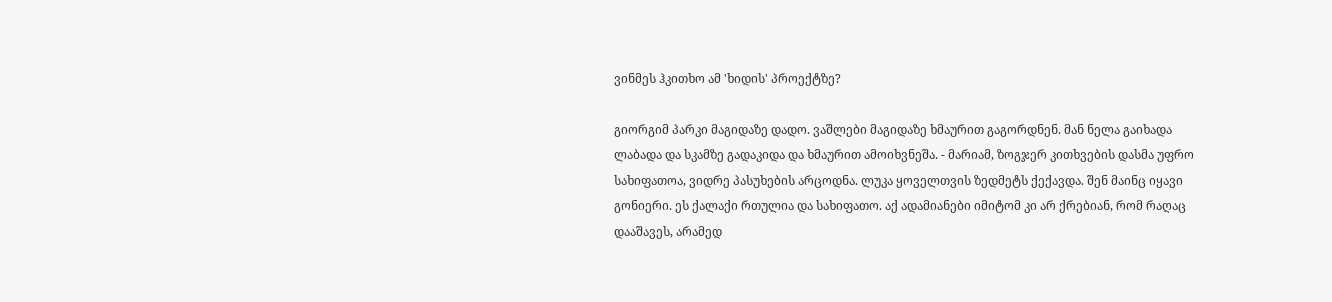ვინმეს ჰკითხო ამ 'ხიდის' პროექტზე?

გიორგიმ პარკი მაგიდაზე დადო. ვაშლები მაგიდაზე ხმაურით გაგორდნენ. მან ნელა გაიხადა ლაბადა და სკამზე გადაკიდა და ხმაურით ამოიხვნეშა. - მარიამ, ზოგჯერ კითხვების დასმა უფრო სახიფათოა, ვიდრე პასუხების არცოდნა. ლუკა ყოველთვის ზედმეტს ქექავდა. შენ მაინც იყავი გონიერი. ეს ქალაქი რთულია და სახიფათო. აქ ადამიანები იმიტომ კი არ ქრებიან, რომ რაღაც დააშავეს, არამედ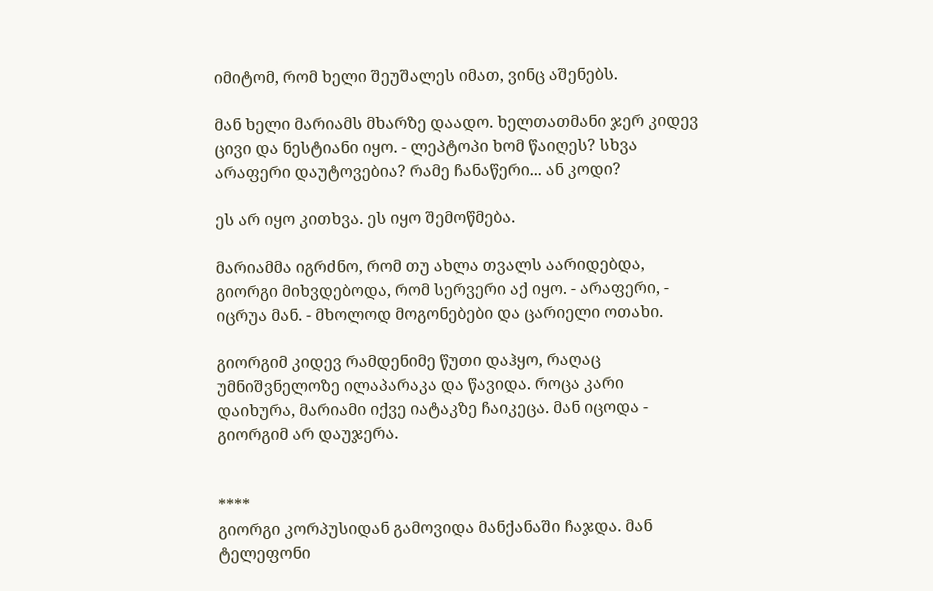იმიტომ, რომ ხელი შეუშალეს იმათ, ვინც აშენებს.

მან ხელი მარიამს მხარზე დაადო. ხელთათმანი ჯერ კიდევ ცივი და ნესტიანი იყო. - ლეპტოპი ხომ წაიღეს? სხვა არაფერი დაუტოვებია? რამე ჩანაწერი... ან კოდი?

ეს არ იყო კითხვა. ეს იყო შემოწმება.

მარიამმა იგრძნო, რომ თუ ახლა თვალს აარიდებდა, გიორგი მიხვდებოდა, რომ სერვერი აქ იყო. - არაფერი, - იცრუა მან. - მხოლოდ მოგონებები და ცარიელი ოთახი.

გიორგიმ კიდევ რამდენიმე წუთი დაჰყო, რაღაც უმნიშვნელოზე ილაპარაკა და წავიდა. როცა კარი დაიხურა, მარიამი იქვე იატაკზე ჩაიკეცა. მან იცოდა - გიორგიმ არ დაუჯერა.


****
გიორგი კორპუსიდან გამოვიდა მანქანაში ჩაჯდა. მან ტელეფონი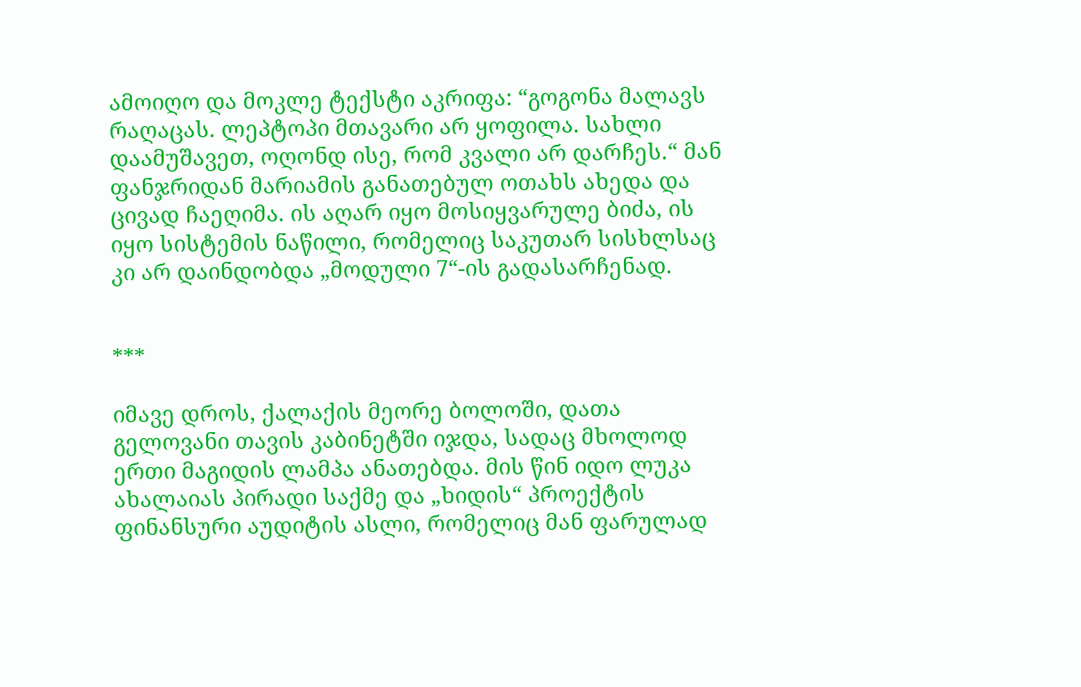ამოიღო და მოკლე ტექსტი აკრიფა: “გოგონა მალავს რაღაცას. ლეპტოპი მთავარი არ ყოფილა. სახლი დაამუშავეთ, ოღონდ ისე, რომ კვალი არ დარჩეს.“ მან ფანჯრიდან მარიამის განათებულ ოთახს ახედა და ცივად ჩაეღიმა. ის აღარ იყო მოსიყვარულე ბიძა, ის იყო სისტემის ნაწილი, რომელიც საკუთარ სისხლსაც კი არ დაინდობდა „მოდული 7“-ის გადასარჩენად.


***

იმავე დროს, ქალაქის მეორე ბოლოში, დათა გელოვანი თავის კაბინეტში იჯდა, სადაც მხოლოდ ერთი მაგიდის ლამპა ანათებდა. მის წინ იდო ლუკა ახალაიას პირადი საქმე და „ხიდის“ პროექტის ფინანსური აუდიტის ასლი, რომელიც მან ფარულად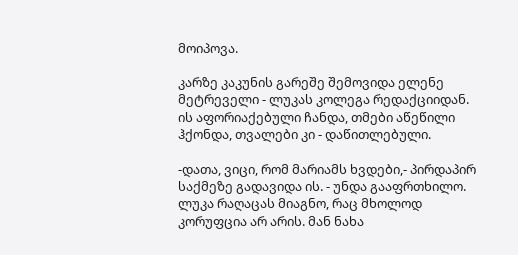მოიპოვა.

კარზე კაკუნის გარეშე შემოვიდა ელენე მეტრეველი - ლუკას კოლეგა რედაქციიდან. ის აფორიაქებული ჩანდა, თმები აწეწილი ჰქონდა, თვალები კი - დაწითლებული.

-დათა, ვიცი, რომ მარიამს ხვდები,- პირდაპირ საქმეზე გადავიდა ის. - უნდა გააფრთხილო. ლუკა რაღაცას მიაგნო, რაც მხოლოდ კორუფცია არ არის. მან ნახა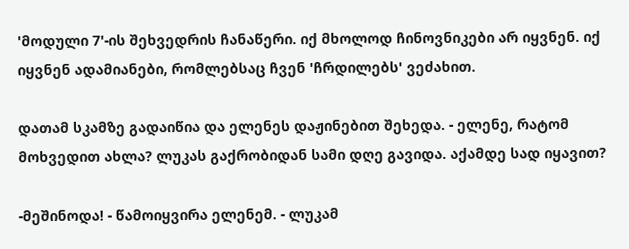'მოდული 7'-ის შეხვედრის ჩანაწერი. იქ მხოლოდ ჩინოვნიკები არ იყვნენ. იქ იყვნენ ადამიანები, რომლებსაც ჩვენ 'ჩრდილებს' ვეძახით.

დათამ სკამზე გადაიწია და ელენეს დაჟინებით შეხედა. - ელენე, რატომ მოხვედით ახლა? ლუკას გაქრობიდან სამი დღე გავიდა. აქამდე სად იყავით?

-მეშინოდა! - წამოიყვირა ელენემ. - ლუკამ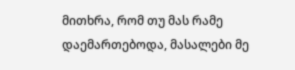მითხრა, რომ თუ მას რამე დაემართებოდა, მასალები მე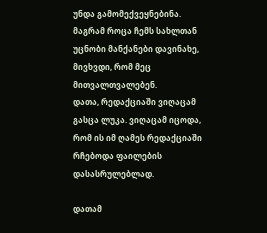უნდა გამომექვეყნებინა. მაგრამ როცა ჩემს სახლთან უცნობი მანქანები დავინახე, მივხვდი, რომ მეც მითვალთვალებენ.
დათა, რედაქციაში ვიღაცამ გასცა ლუკა. ვიღაცამ იცოდა, რომ ის იმ ღამეს რედაქციაში რჩებოდა ფაილების დასასრულებლად.

დათამ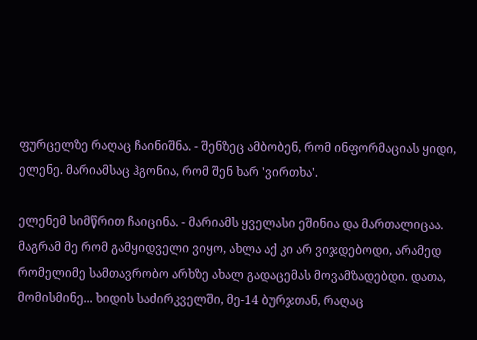ფურცელზე რაღაც ჩაინიშნა. - შენზეც ამბობენ, რომ ინფორმაციას ყიდი, ელენე. მარიამსაც ჰგონია, რომ შენ ხარ 'ვირთხა'.

ელენემ სიმწრით ჩაიცინა. - მარიამს ყველასი ეშინია და მართალიცაა. მაგრამ მე რომ გამყიდველი ვიყო, ახლა აქ კი არ ვიჯდებოდი, არამედ რომელიმე სამთავრობო არხზე ახალ გადაცემას მოვამზადებდი. დათა, მომისმინე... ხიდის საძირკველში, მე-14 ბურჯთან, რაღაც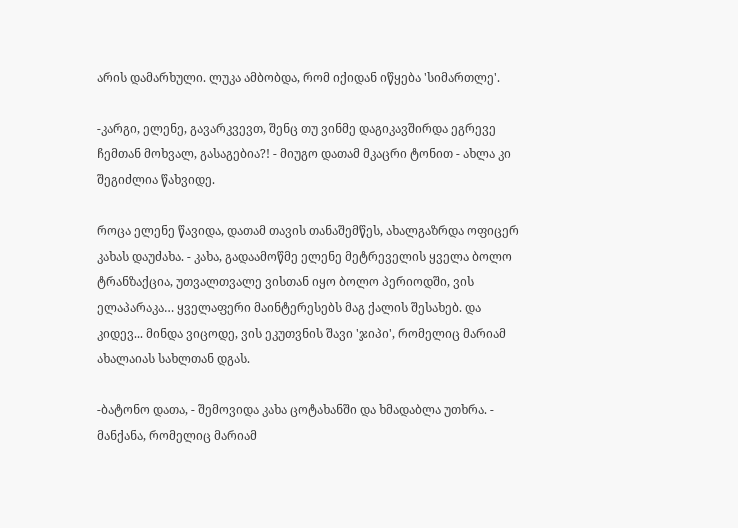არის დამარხული. ლუკა ამბობდა, რომ იქიდან იწყება 'სიმართლე'.

-კარგი, ელენე, გავარკვევთ, შენც თუ ვინმე დაგიკავშირდა ეგრევე ჩემთან მოხვალ, გასაგებია?! - მიუგო დათამ მკაცრი ტონით - ახლა კი შეგიძლია წახვიდე.

როცა ელენე წავიდა, დათამ თავის თანაშემწეს, ახალგაზრდა ოფიცერ კახას დაუძახა. - კახა, გადაამოწმე ელენე მეტრეველის ყველა ბოლო ტრანზაქცია, უთვალთვალე ვისთან იყო ბოლო პერიოდში, ვის ელაპარაკა… ყველაფერი მაინტერესებს მაგ ქალის შესახებ. და კიდევ... მინდა ვიცოდე, ვის ეკუთვნის შავი 'ჯიპი', რომელიც მარიამ ახალაიას სახლთან დგას.

-ბატონო დათა, - შემოვიდა კახა ცოტახანში და ხმადაბლა უთხრა. - მანქანა, რომელიც მარიამ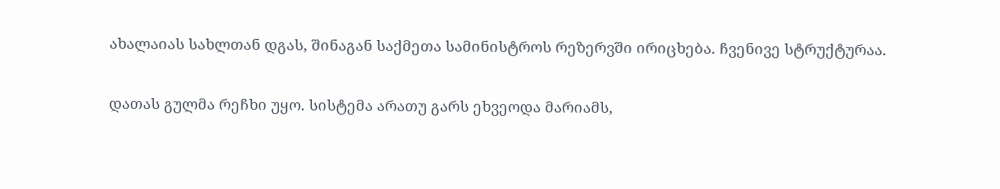ახალაიას სახლთან დგას, შინაგან საქმეთა სამინისტროს რეზერვში ირიცხება. ჩვენივე სტრუქტურაა.

დათას გულმა რეჩხი უყო. სისტემა არათუ გარს ეხვეოდა მარიამს,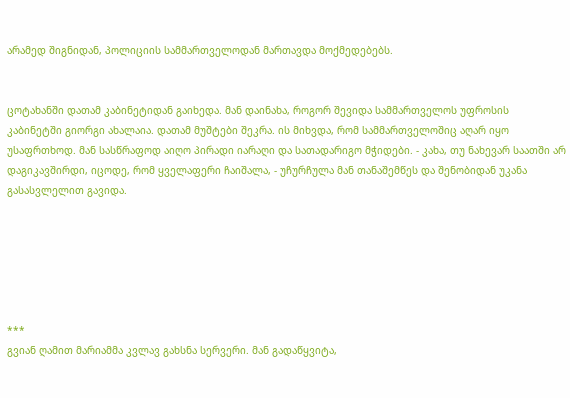არამედ შიგნიდან, პოლიციის სამმართველოდან მართავდა მოქმედებებს.


ცოტახანში დათამ კაბინეტიდან გაიხედა. მან დაინახა, როგორ შევიდა სამმართველოს უფროსის კაბინეტში გიორგი ახალაია. დათამ მუშტები შეკრა. ის მიხვდა, რომ სამმართველოშიც აღარ იყო უსაფრთხოდ. მან სასწრაფოდ აიღო პირადი იარაღი და სათადარიგო მჭიდები. - კახა, თუ ნახევარ საათში არ დაგიკავშირდი, იცოდე, რომ ყველაფერი ჩაიშალა, - უჩურჩულა მან თანაშემწეს და შენობიდან უკანა გასასვლელით გავიდა.






***
გვიან ღამით მარიამმა კვლავ გახსნა სერვერი. მან გადაწყვიტა,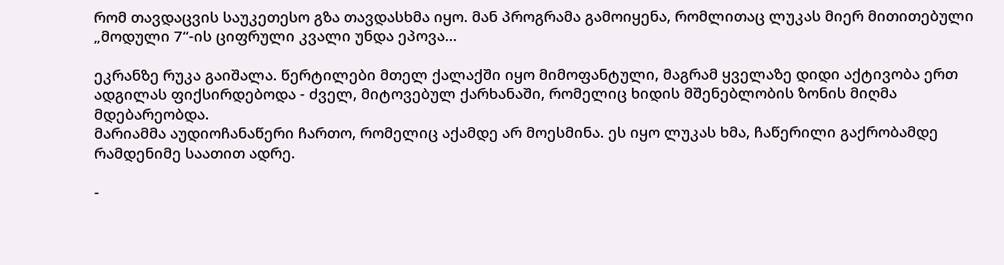რომ თავდაცვის საუკეთესო გზა თავდასხმა იყო. მან პროგრამა გამოიყენა, რომლითაც ლუკას მიერ მითითებული „მოდული 7“-ის ციფრული კვალი უნდა ეპოვა…

ეკრანზე რუკა გაიშალა. წერტილები მთელ ქალაქში იყო მიმოფანტული, მაგრამ ყველაზე დიდი აქტივობა ერთ ადგილას ფიქსირდებოდა - ძველ, მიტოვებულ ქარხანაში, რომელიც ხიდის მშენებლობის ზონის მიღმა მდებარეობდა.
მარიამმა აუდიოჩანაწერი ჩართო, რომელიც აქამდე არ მოესმინა. ეს იყო ლუკას ხმა, ჩაწერილი გაქრობამდე რამდენიმე საათით ადრე.

-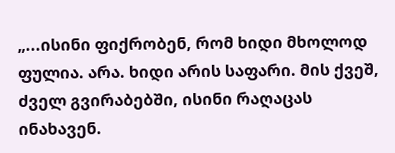„...ისინი ფიქრობენ, რომ ხიდი მხოლოდ ფულია. არა. ხიდი არის საფარი. მის ქვეშ, ძველ გვირაბებში, ისინი რაღაცას ინახავენ.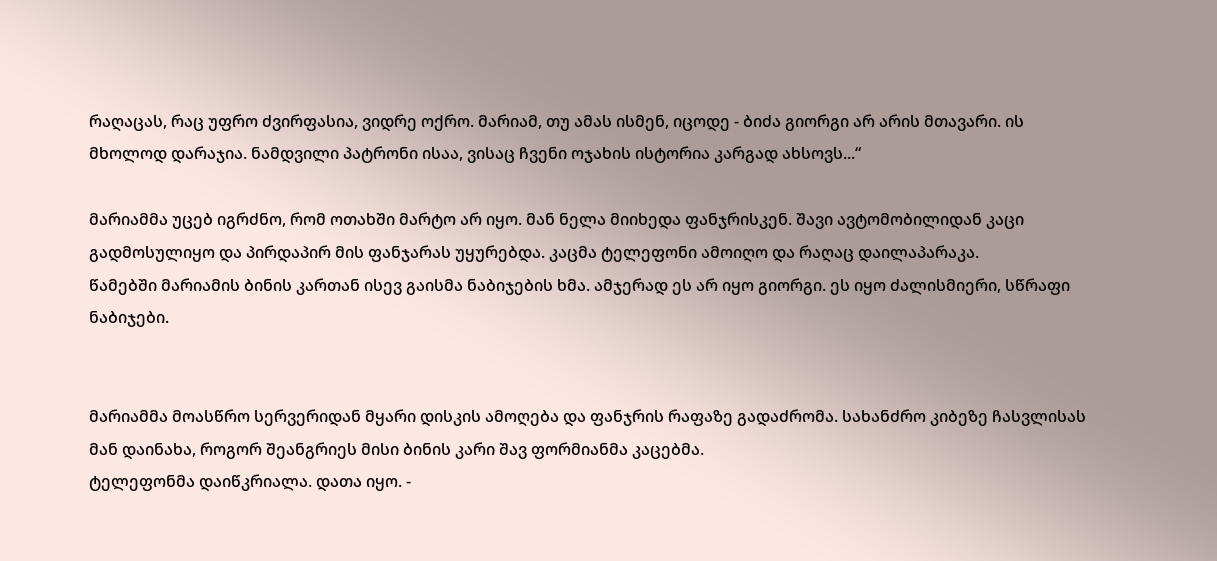რაღაცას, რაც უფრო ძვირფასია, ვიდრე ოქრო. მარიამ, თუ ამას ისმენ, იცოდე - ბიძა გიორგი არ არის მთავარი. ის მხოლოდ დარაჯია. ნამდვილი პატრონი ისაა, ვისაც ჩვენი ოჯახის ისტორია კარგად ახსოვს...“

მარიამმა უცებ იგრძნო, რომ ოთახში მარტო არ იყო. მან ნელა მიიხედა ფანჯრისკენ. შავი ავტომობილიდან კაცი გადმოსულიყო და პირდაპირ მის ფანჯარას უყურებდა. კაცმა ტელეფონი ამოიღო და რაღაც დაილაპარაკა.
წამებში მარიამის ბინის კართან ისევ გაისმა ნაბიჯების ხმა. ამჯერად ეს არ იყო გიორგი. ეს იყო ძალისმიერი, სწრაფი ნაბიჯები.


მარიამმა მოასწრო სერვერიდან მყარი დისკის ამოღება და ფანჯრის რაფაზე გადაძრომა. სახანძრო კიბეზე ჩასვლისას მან დაინახა, როგორ შეანგრიეს მისი ბინის კარი შავ ფორმიანმა კაცებმა.
ტელეფონმა დაიწკრიალა. დათა იყო. -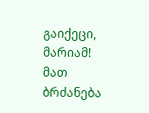გაიქეცი, მარიამ! მათ ბრძანება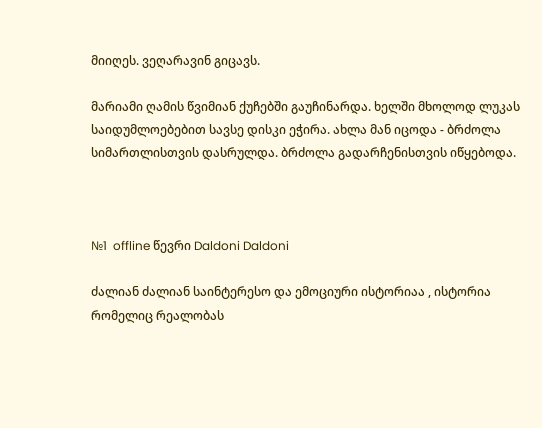მიიღეს. ვეღარავინ გიცავს.

მარიამი ღამის წვიმიან ქუჩებში გაუჩინარდა. ხელში მხოლოდ ლუკას საიდუმლოებებით სავსე დისკი ეჭირა. ახლა მან იცოდა - ბრძოლა სიმართლისთვის დასრულდა. ბრძოლა გადარჩენისთვის იწყებოდა.



№1  offline წევრი Daldoni Daldoni

ძალიან ძალიან საინტერესო და ემოციური ისტორიაა , ისტორია რომელიც რეალობას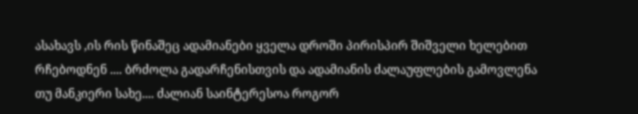ასახავს ,ის რის წინაშეც ადამიანები ყველა დროში პირისპირ შიშველი ხელებით რჩებოდნენ .... ბრძოლა გადარჩენისთვის და ადამიანის ძალაუფლების გამოვლენა თუ მანკიერი სახე.... ძალიან საინტერესოა როგორ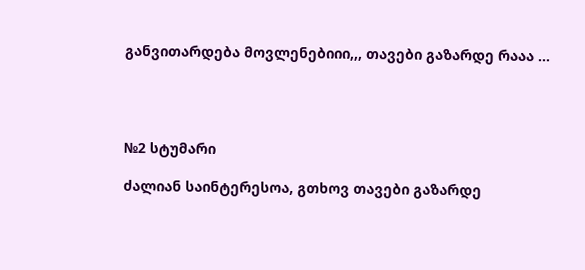განვითარდება მოვლენებიიი,,, თავები გაზარდე რააა ...




№2 სტუმარი

ძალიან საინტერესოა, გთხოვ თავები გაზარდე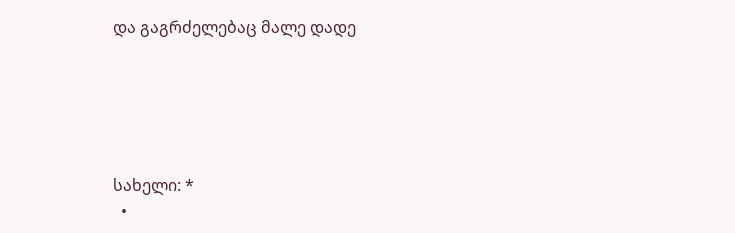და გაგრძელებაც მალე დადე





სახელი: *
  •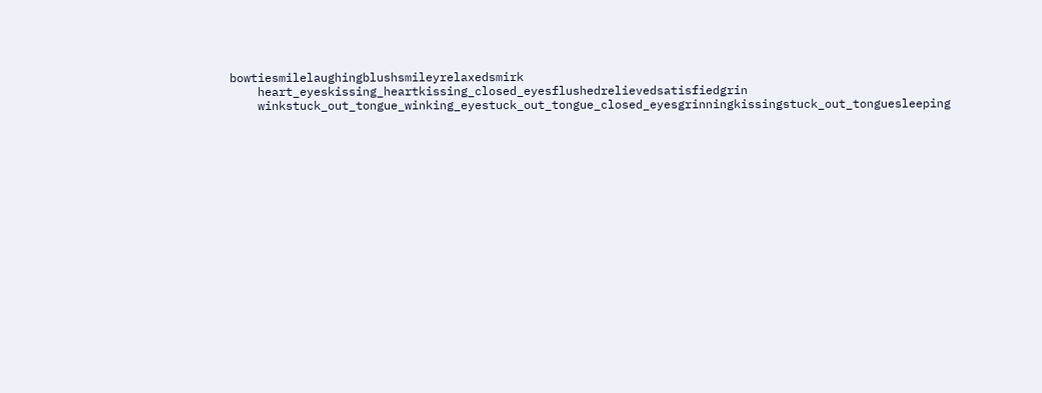bowtiesmilelaughingblushsmileyrelaxedsmirk
    heart_eyeskissing_heartkissing_closed_eyesflushedrelievedsatisfiedgrin
    winkstuck_out_tongue_winking_eyestuck_out_tongue_closed_eyesgrinningkissingstuck_out_tonguesleeping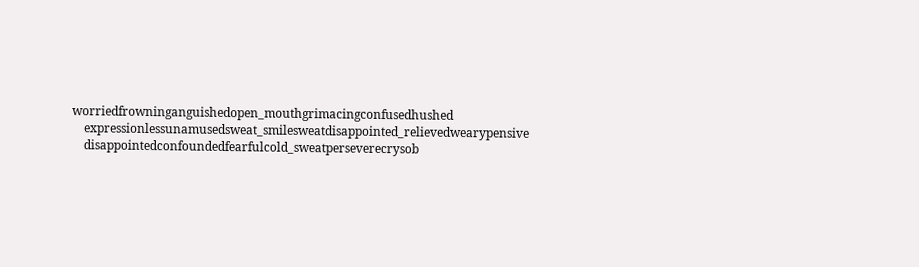worriedfrowninganguishedopen_mouthgrimacingconfusedhushed
    expressionlessunamusedsweat_smilesweatdisappointed_relievedwearypensive
    disappointedconfoundedfearfulcold_sweatperseverecrysob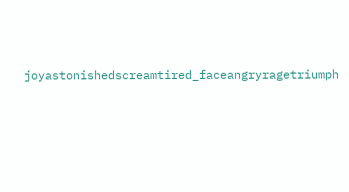joyastonishedscreamtired_faceangryragetriumph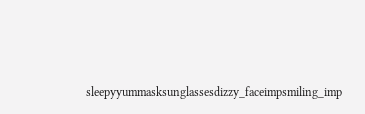sleepyyummasksunglassesdizzy_faceimpsmiling_imp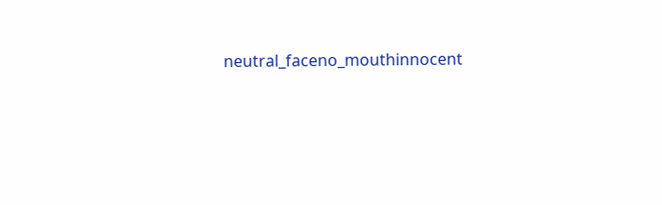neutral_faceno_mouthinnocent